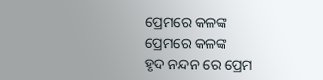ପ୍ରେମରେ କଳଙ୍କ
ପ୍ରେମରେ କଳଙ୍କ
ହୃଦ ନନ୍ଦନ ରେ ପ୍ରେମ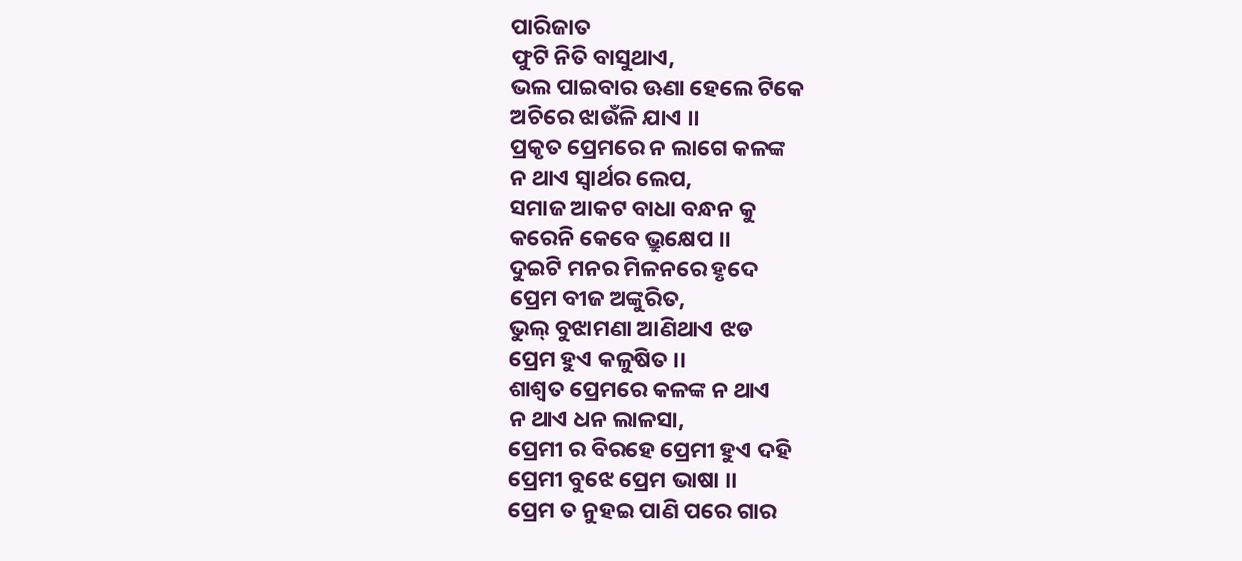ପାରିଜାତ
ଫୁଟି ନିତି ବାସୁଥାଏ,
ଭଲ ପାଇବାର ଊଣା ହେଲେ ଟିକେ
ଅଚିରେ ଝାଉଁଳି ଯାଏ ।।
ପ୍ରକୃତ ପ୍ରେମରେ ନ ଲାଗେ କଳଙ୍କ
ନ ଥାଏ ସ୍ବାର୍ଥର ଲେପ,
ସମାଜ ଆକଟ ବାଧା ବନ୍ଧନ କୁ
କରେନି କେବେ ଭ୍ରୁକ୍ଷେପ ।।
ଦୁଇଟି ମନର ମିଳନରେ ହୃଦେ
ପ୍ରେମ ବୀଜ ଅଙ୍କୁରିତ,
ଭୁଲ୍ ବୁଝାମଣା ଆଣିଥାଏ ଝଡ
ପ୍ରେମ ହୁଏ କଳୁଷିତ ।।
ଶାଶ୍ଵତ ପ୍ରେମରେ କଳଙ୍କ ନ ଥାଏ
ନ ଥାଏ ଧନ ଲାଳସା,
ପ୍ରେମୀ ର ବିରହେ ପ୍ରେମୀ ହୁଏ ଦହି
ପ୍ରେମୀ ବୁଝେ ପ୍ରେମ ଭାଷା ।।
ପ୍ରେମ ତ ନୁହଇ ପାଣି ପରେ ଗାର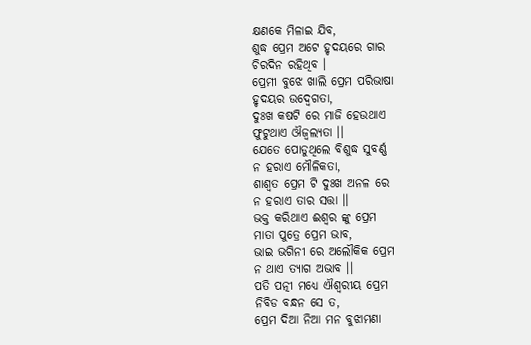କ୍ଷଣକେ ମିଳାଇ ଯିବ,
ଶୁଦ୍ଧ ପ୍ରେମ ଅଟେ ହୃଦୟରେ ଗାର
ଚିରଦିନ ରହିଥିବ ।
ପ୍ରେମୀ ବୁଝେ ଖାଲି ପ୍ରେମ ପରିଭାଷା
ହୃଦୟର ଉଦ୍ବେଗତା,
ଦୁଃଖ କଷଟି ରେ ମାଜି ହେଉଥାଏ
ଫୁଟୁଥାଏ ଔଜ୍ଵଲ୍ୟତା ।।
ଯେତେ ପୋଡୁଥିଲେ ବିଶୁଦ୍ଧ ସୁବର୍ଣ୍ଣ
ନ ହରାଏ ମୌଳିକତା,
ଶାଶ୍ଵତ ପ୍ରେମ ଟି ଦୁଃଖ ଅନଳ ରେ
ନ ହରାଏ ତାର ସତ୍ତା ।।
ଭକ୍ତ କରିଥାଏ ଈଶ୍ୱର ଙ୍କୁ ପ୍ରେମ
ମାତା ପୁତ୍ରେ ପ୍ରେମ ଭାବ,
ଭାଇ ଭଗିନୀ ରେ ଅଲୌକିକ ପ୍ରେମ
ନ ଥାଏ ତ୍ୟାଗ ଅଭାବ ।।
ପତି ପତ୍ନୀ ମଧ୍ୟେ ଐଶ୍ୱରୀୟ ପ୍ରେମ
ନିବିଡ ବନ୍ଧନ ସେ ତ,
ପ୍ରେମ ଦିଆ ନିଆ ମନ ବୁଝାମଣା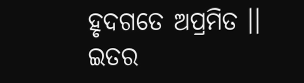ହୃଦଗତେ ଅପ୍ରମିତ ।।
ଇତର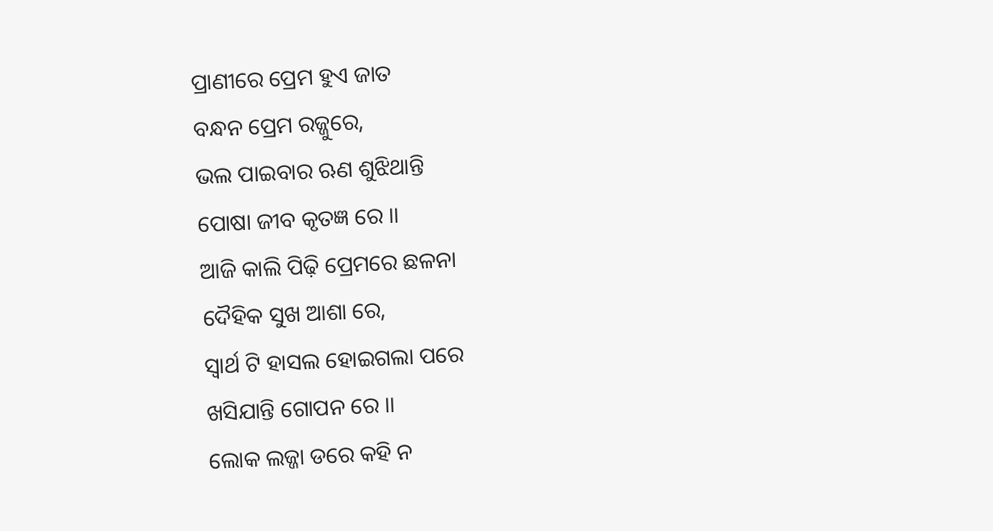ପ୍ରାଣୀରେ ପ୍ରେମ ହୁଏ ଜାତ
ବନ୍ଧନ ପ୍ରେମ ରଜ୍ଜୁରେ,
ଭଲ ପାଇବାର ଋଣ ଶୁଝିଥାନ୍ତି
ପୋଷା ଜୀବ କୃତଜ୍ଞ ରେ ।।
ଆଜି କାଲି ପିଢ଼ି ପ୍ରେମରେ ଛଳନା
ଦୈହିକ ସୁଖ ଆଶା ରେ,
ସ୍ବାର୍ଥ ଟି ହାସଲ ହୋଇଗଲା ପରେ
ଖସିଯାନ୍ତି ଗୋପନ ରେ ।।
ଲୋକ ଲଜ୍ଜା ଡରେ କହି ନ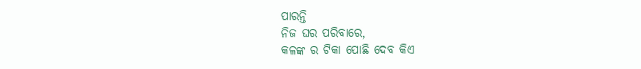ପାରନ୍ତି
ନିଜ ଘର ପରିବାରେ,
କଳଙ୍କ ର ଟିକା ପୋଛି ଦେବ କିଏ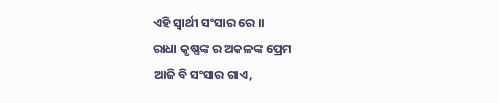ଏହି ସ୍ୱାର୍ଥୀ ସଂସାର ରେ ।।
ରାଧା କୃଷ୍ଣଙ୍କ ର ଅକଳଙ୍କ ପ୍ରେମ
ଆଜି ବି ସଂସାର ଗାଏ,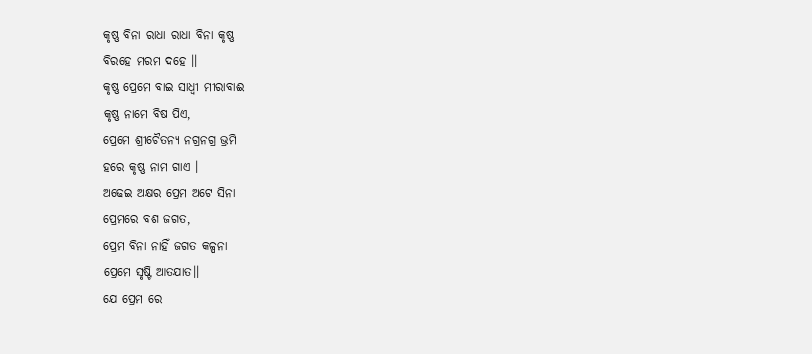କୃଷ୍ଣ ବିନା ରାଧା ରାଧା ବିନା କୃଷ୍ଣ
ବିରହେ ମରମ ଦହେ ।।
କୃଷ୍ଣ ପ୍ରେମେ ବାଇ ସାଧ୍ୱୀ ମୀରାବାଈ
କୃଷ୍ଣ ନାମେ ବିଷ ପିଏ,
ପ୍ରେମେ ଶ୍ରୀଚୈତନ୍ୟ ନଗ୍ରନଗ୍ର ଭ୍ରମି
ହରେ କୃଷ୍ଣ ନାମ ଗାଏ ।
ଅଢେଇ ଅକ୍ଷର ପ୍ରେମ ଅଟେ ସିନା
ପ୍ରେମରେ ବଶ ଜଗତ,
ପ୍ରେମ ବିନା ନାହିଁ ଜଗତ କଳ୍ପନା
ପ୍ରେମେ ସୃଷ୍ଟି ଆତଯାତ।।
ଯେ ପ୍ରେମ ରେ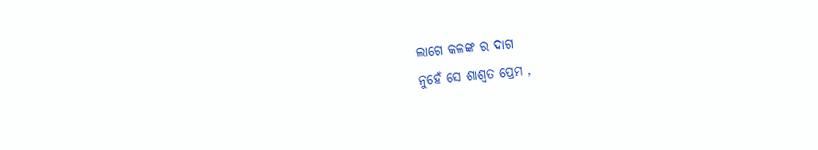ଲାଗେ କଳଙ୍କ ର ଦାଗ
ନୁହେଁ ସେ ଶାଶ୍ଵତ ପ୍ରେମ ,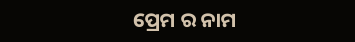ପ୍ରେମ ର ନାମ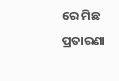ରେ ମିଛ ପ୍ରତାରଣା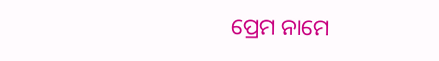ପ୍ରେମ ନାମେ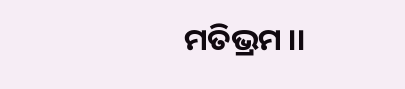ମତିଭ୍ରମ ।।